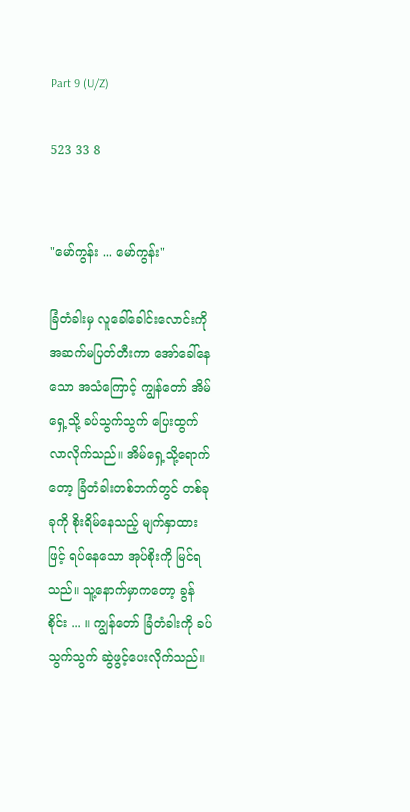Part 9 (U/Z)

523 33 8


"မော်ကွန်း ... မော်ကွန်း"

ခြံတံခါးမှ လူခေါ်ခေါင်းလောင်းကို အဆက်မပြတ်တီးကာ အော်ခေါ်နေသော အသံကြောင့် ကျွန်တော် အိမ်ရှေ့သို့ ခပ်သွက်သွက် ပြေးထွက်လာလိုက်သည်။ အိမ်ရှေ့သို့ရောက်တော့ ခြံတံခါးတစ်ဘက်တွင် တစ်ခုခုကို စိုးရိမ်နေသည့် မျက်နှာထားဖြင့် ရပ်နေသော အုပ်စိုးကို မြင်ရသည်။ သူ့နောက်မှာကတော့ ခွန်စိုင်း ... ။ ကျွန်တော် ခြံတံခါးကို ခပ်သွက်သွက် ဆွဲဖွင့်ပေးလိုက်သည်။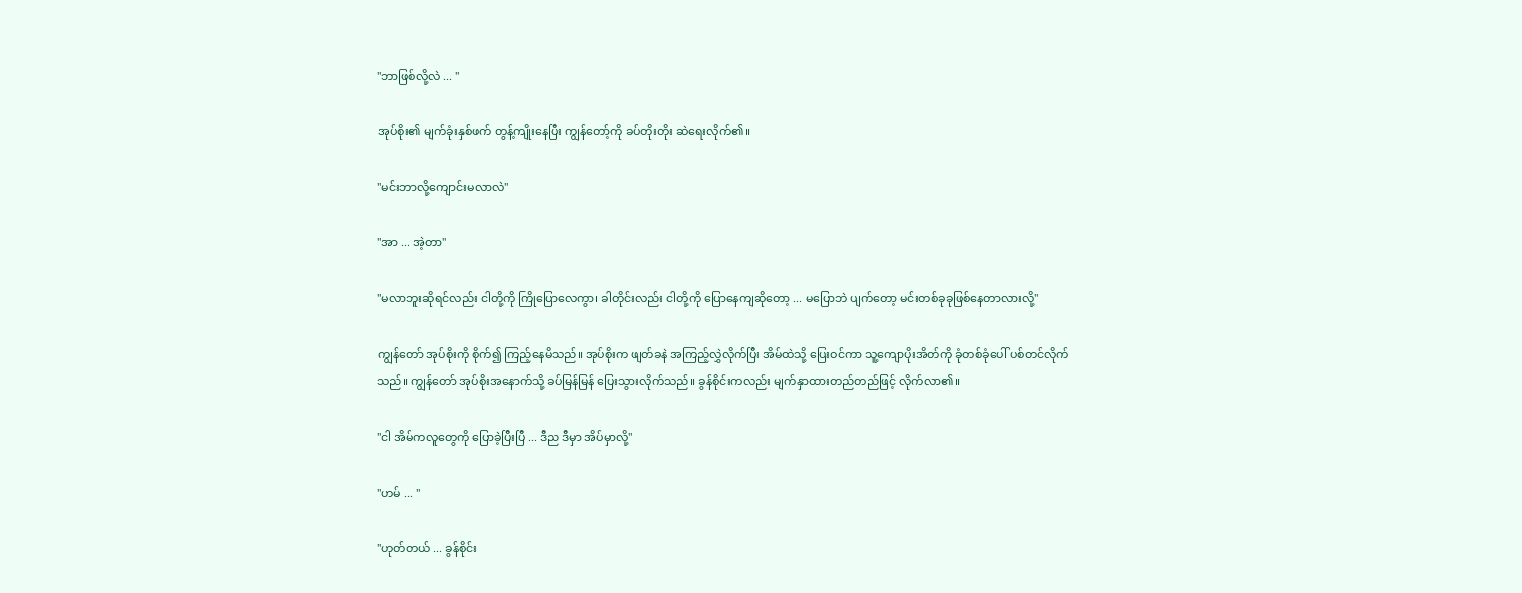"ဘာဖြစ်လို့လဲ ... "

အုပ်စိုး၏ မျက်ခုံးနှစ်ဖက် တွန့်ကျိုးနေပြီး ကျွန်တော့်ကို ခပ်တိုးတိုး ဆဲရေးလိုက်၏။

"မင်းဘာလို့ကျောင်းမလာလဲ"

"အာ ... အဲ့တာ"

"မလာဘူးဆိုရင်လည်း ငါတို့ကို ကြိုပြောလေကွာ၊ ခါတိုင်းလည်း ငါတို့ကို ပြောနေကျဆိုတော့ ... မပြောဘဲ ပျက်တော့ မင်းတစ်ခုခုဖြစ်နေတာလားလို့"

ကျွန်တော် အုပ်စိုးကို စိုက်၍ ကြည့်နေမိသည်။ အုပ်စိုးက ဖျတ်ခနဲ အကြည့်လွှဲလိုက်ပြီး အိမ်ထဲသို့ ပြေးဝင်ကာ သူ့ကျောပိုးအိတ်ကို ခုံတစ်ခုံပေါ် ပစ်တင်လိုက်သည်။ ကျွန်တော် အုပ်စိုးအနောက်သို့ ခပ်မြန်မြန် ပြေးသွားလိုက်သည်။ ခွန်စိုင်းကလည်း မျက်နှာထားတည်တည်ဖြင့် လိုက်လာ၏။

"ငါ အိမ်ကလူတွေကို ပြောခဲ့ပြီးပြီ ... ဒီည ဒီမှာ အိပ်မှာလို့"

"ဟမ် ... "

"ဟုတ်တယ် ... ခွန်စိုင်း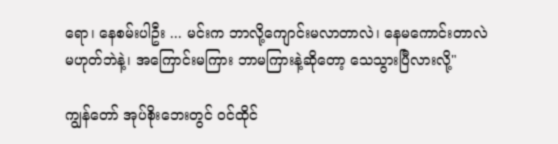ရော၊ နေစမ်းပါဦး ... မင်းက ဘာလို့ကျောင်းမလာတာလဲ၊ နေမကောင်းတာလဲ မဟုတ်ဘဲနဲ့၊ အကြောင်းမကြား ဘာမကြားနဲ့ဆိုတော့ သေသွားပြီလားလို့"

ကျွန်တော် အုပ်စိုးဘေးတွင် ဝင်ထိုင်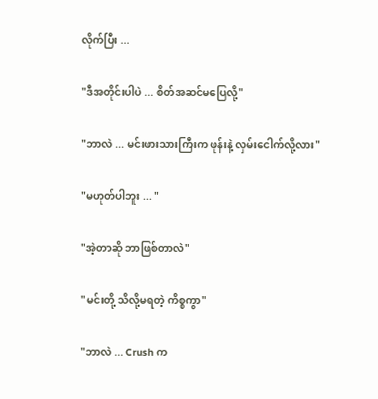လိုက်ပြီး ...

"ဒီအတိုင်းပါပဲ ... စိတ်အဆင်မပြေလို့"

"ဘာလဲ ... မင်းဖားသားကြီးက ဖုန်းနဲ့ လှမ်းငေါက်လို့လား"

"မဟုတ်ပါဘူး ... "

"အဲ့တာဆို ဘာဖြစ်တာလဲ"

"မင်းတို့ သိလို့မရတဲ့ ကိစ္စကွာ"

"ဘာလဲ ... Crush က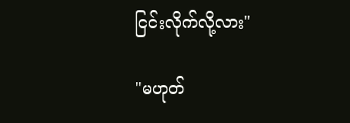ငြင်းလိုက်လို့လား"

"မဟုတ်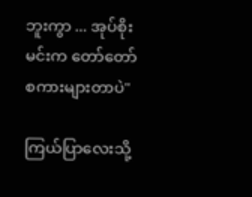ဘူးကွာ ... အုပ်စိုး မင်းက တော်တော် စကားများတာပဲ"

ကြယ်ပြာလေးသို့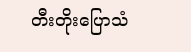တီးတိုးပြောသံ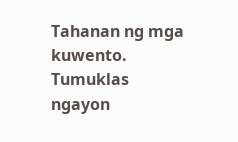Tahanan ng mga kuwento. Tumuklas ngayon